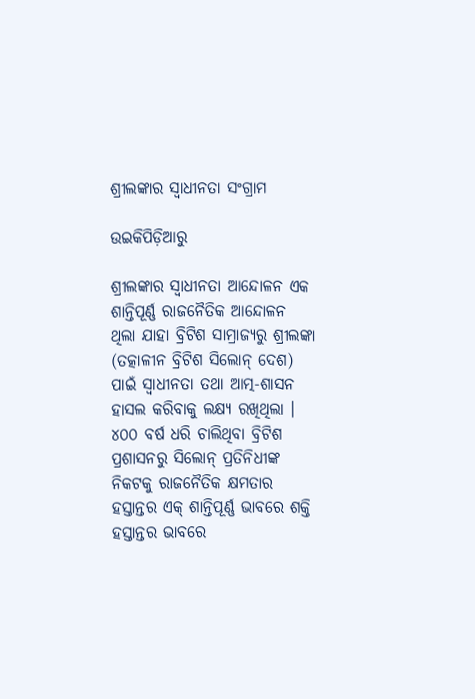ଶ୍ରୀଲଙ୍କାର ସ୍ଵାଧୀନତା ସଂଗ୍ରାମ

ଉଇକିପିଡ଼ିଆ‌ରୁ

ଶ୍ରୀଲଙ୍କାର ସ୍ୱାଧୀନତା ଆନ୍ଦୋଳନ ଏକ ଶାନ୍ତିପୂର୍ଣ୍ଣ ରାଜନୈତିକ ଆନ୍ଦୋଳନ ଥିଲା ଯାହା ବ୍ରିଟିଶ ସାମ୍ରାଜ୍ୟରୁ ଶ୍ରୀଲଙ୍କା (ତତ୍କାଳୀନ ବ୍ରିଟିଶ ସିଲୋନ୍ ଦେଶ) ପାଇଁ ସ୍ୱାଧୀନତା ତଥା ଆତ୍ମ-ଶାସନ ହାସଲ କରିବାକୁ ଲକ୍ଷ୍ୟ ରଖିଥିଲା । ୪୦୦ ବର୍ଷ ଧରି ଚାଲିଥିବା ବ୍ରିଟିଶ ପ୍ରଶାସନରୁ ସିଲୋନ୍ ପ୍ରତିନିଧୀଙ୍କ ନିକଟକୁ ରାଜନୈତିକ କ୍ଷମତାର ହସ୍ତାନ୍ତର ଏକ୍ ଶାନ୍ତିପୂର୍ଣ୍ଣ ଭାବରେ ଶକ୍ତି ହସ୍ତାନ୍ତର ଭାବରେ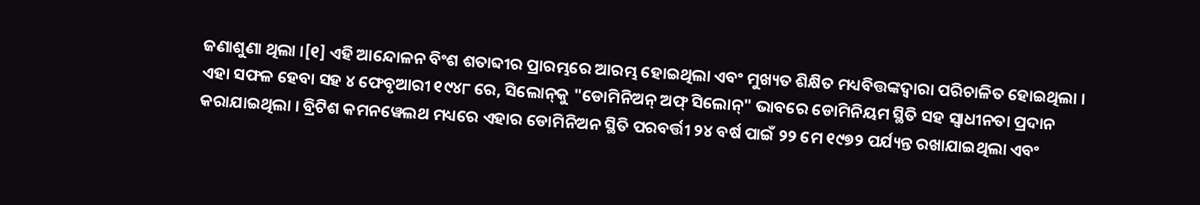ଜଣାଶୁଣା ଥିଲା ।[୧] ଏହି ଆନ୍ଦୋଳନ ବିଂଶ ଶତାବ୍ଦୀର ପ୍ରାରମ୍ଭରେ ଆରମ୍ଭ ହୋଇଥିଲା ଏବଂ ମୁଖ୍ୟତ ଶିକ୍ଷିତ ମଧ୍ୟବିତ୍ତଙ୍କଦ୍ୱାରା ପରିଚାଳିତ ହୋଇଥିଲା । ଏହା ସଫଳ ହେବା ସହ ୪ ଫେବୃଆରୀ ୧୯୪୮ ରେ, ସିଲୋନ୍‌କୁ "ଡୋମିନିଅନ୍ ଅଫ୍ ସିଲୋନ୍" ଭାବରେ ଡୋମିନିୟମ ସ୍ଥିତି ସହ ସ୍ୱାଧୀନତା ପ୍ରଦାନ କରାଯାଇଥିଲା । ବ୍ରିଟିଶ କମନୱେଲଥ ମଧ୍ୟରେ ଏହାର ଡୋମିନିଅନ ସ୍ଥିତି ପରବର୍ତ୍ତୀ ୨୪ ବର୍ଷ ପାଇଁ ୨୨ ମେ ୧୯୭୨ ପର୍ଯ୍ୟନ୍ତ ରଖାଯାଇଥିଲା ଏବଂ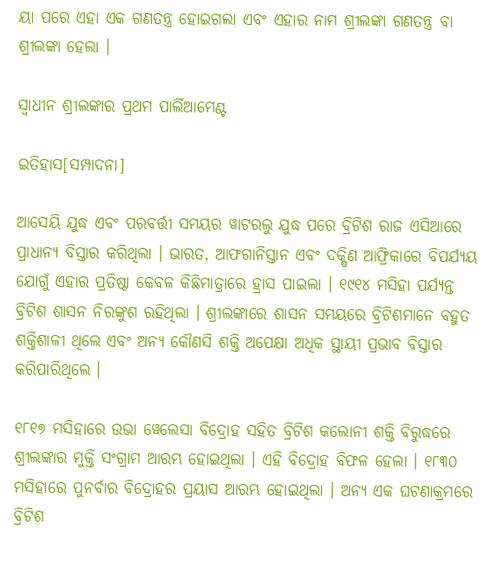ୟା ପରେ ଏହା ଏକ ଗଣତନ୍ତ୍ର ହୋଇଗଲା ଏବଂ ଏହାର ନାମ ଶ୍ରୀଲଙ୍କା ଗଣତନ୍ତ୍ର ବା ଶ୍ରୀଲଙ୍କା ହେଲା ।

ସ୍ୱାଧୀନ ଶ୍ରୀଲଙ୍କାର ପ୍ରଥମ ପାର୍ଲିଆମେଣ୍ଟ

ଇତିହାସ[ସମ୍ପାଦନା]

ଆସେୟି ଯୁଦ୍ଧ ଏବଂ ପରବର୍ତ୍ତୀ ସମୟର ୱାଟରଲୁ ଯୁଦ୍ଧ ପରେ ବ୍ରିଟିଶ ରାଜ ଏସିଆରେ ପ୍ରାଧାନ୍ୟ ବିସ୍ତାର କରିଥିଲା । ଭାରତ, ଆଫଗାନିସ୍ତାନ ଏବଂ ଦକ୍ଷିଣ ଆଫ୍ରିକାରେ ବିପର୍ଯ୍ୟୟ ଯୋଗୁଁ ଏହାର ପ୍ରତିଷ୍ଠା କେବଳ କିଛିମାତ୍ରାରେ ହ୍ରାସ ପାଇଲା । ୧୯୧୪ ମସିହା ପର୍ଯ୍ୟନ୍ତ ବ୍ରିଟିଶ ଶାସନ ନିରଙ୍କୁଶ ରହିଥିଲା । ଶ୍ରୀଲଙ୍କାରେ ଶାସନ ସମୟରେ ବ୍ରିଟିଶମାନେ ବହୁତ ଶକ୍ତିଶାଳୀ ଥିଲେ ଏବଂ ଅନ୍ୟ କୌଣସି ଶକ୍ତି ଅପେକ୍ଷା ଅଧିକ ସ୍ଥାୟୀ ପ୍ରଭାବ ବିସ୍ତାର କରିପାରିଥିଲେ ।

୧୮୧୭ ମସିହାରେ ଉଭା ୱେଲେସା ବିଦ୍ରୋହ ସହିତ ବ୍ରିଟିଶ କଲୋନୀ ଶକ୍ତି ବିରୁଦ୍ଧରେ ଶ୍ରୀଲଙ୍କାର ମୁକ୍ତି ସଂଗ୍ରାମ ଆରମ୍ଭ ହୋଇଥିଲା । ଏହି ବିଦ୍ରୋହ ବିଫଳ ହେଲା । ୧୮୩୦ ମସିହାରେ ପୁନର୍ବାର ବିଦ୍ରୋହର ପ୍ରୟାସ ଆରମ୍ଭ ହୋଇଥିଲା । ଅନ୍ୟ ଏକ ଘଟଣାକ୍ରମରେ ବ୍ରିଟିଶ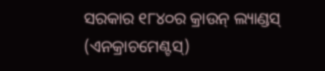ସରକାର ୧୮୪୦ର କ୍ରାଉନ୍ ଲ୍ୟାଣ୍ଡସ୍ (ଏନକ୍ରାଚମେଣ୍ଟସ୍)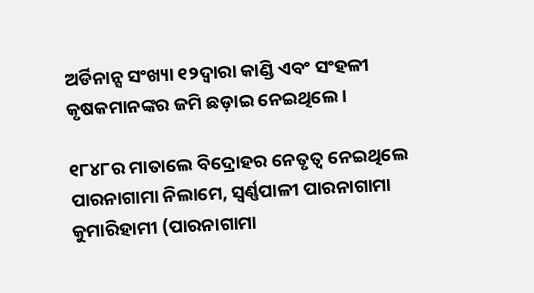ଅର୍ଡିନାନ୍ସ ସଂଖ୍ୟା ୧୨ଦ୍ୱାରା କାଣ୍ଡି ଏବଂ ସଂହଳୀ କୃଷକମାନଙ୍କର ଜମି ଛଡ଼ାଇ ନେଇଥିଲେ ।

୧୮୪୮ର ମାତାଲେ ବିଦ୍ରୋହର ନେତୃତ୍ୱ ନେଇଥିଲେ ପାରନାଗାମା ନିଲାମେ, ସ୍ୱର୍ଣ୍ଣପାଳୀ ପାରନାଗାମା କୁମାରିହାମୀ (ପାରନାଗାମା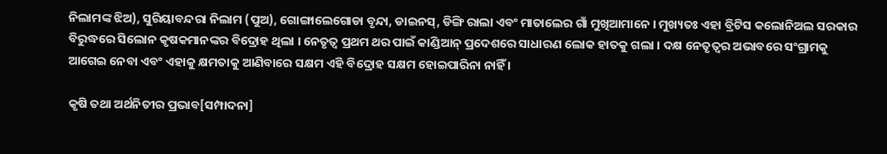ନିଲାମଙ୍କ ଝିଅ), ସୁରିୟାବନ୍ଦରା ନିଲାମ (ପୁଅ), ଗୋଙ୍ଗାଲେଗୋଡା ବୃନ୍ଦା, ଡାଇନସ୍, ଡିଙ୍ଗି ରାଲା ଏବଂ ମାତାଲେର ଗାଁ ମୁଖିଆମାନେ । ମୁଖ୍ୟତଃ ଏହା ବ୍ରିଟିସ କଲୋନିଅଲ ସରକାର ବିରୁଦ୍ଧରେ ସିଲୋନ କୃଷକମାନଙ୍କର ବିଦ୍ରୋହ ଥିଲା । ନେତୃତ୍ୱ ପ୍ରଥମ ଥର ପାଇଁ କାଣ୍ଡିଆନ୍ ପ୍ରଦେଶରେ ସାଧାରଣ ଲୋକ ହାତକୁ ଗଲା । ଦକ୍ଷ ନେତୃତ୍ୱର ଅଭାବରେ ସଂଗ୍ରାମକୁ ଆଗେଇ ନେବା ଏବଂ ଏହାକୁ କ୍ଷମତାକୁ ଆଣିବାରେ ସକ୍ଷମ ଏହି ବିଦ୍ରୋହ ସକ୍ଷମ ହୋଇପାରିନା ନାହିଁ ।

କୃଷି ତଥା ଅର୍ଥନିତୀର ପ୍ରଭାବ[ସମ୍ପାଦନା]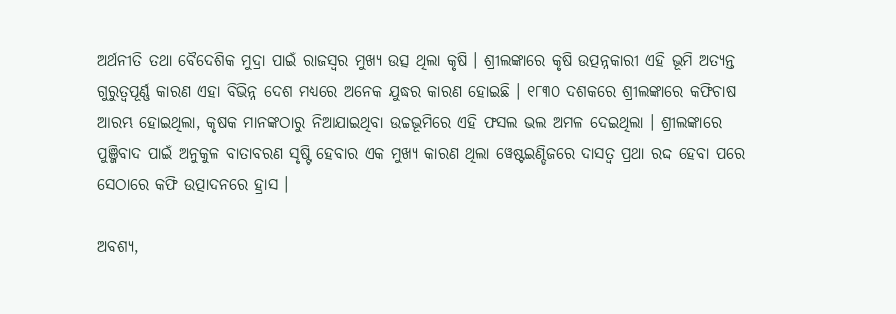ଅର୍ଥନୀତି ତଥା ବୈଦେଶିକ ମୁଦ୍ରା ପାଇଁ ରାଜସ୍ୱର ମୁଖ୍ୟ ଉତ୍ସ ଥିଲା କୃଷି । ଶ୍ରୀଲଙ୍କାରେ କୃଷି ଉତ୍ପନ୍ନକାରୀ ଏହି ଭୂମି ଅତ୍ୟନ୍ତ ଗୁରୁତ୍ୱପୂର୍ଣ୍ଣ କାରଣ ଏହା ବିଭିନ୍ନ ଦେଶ ମଧ୍ୟରେ ଅନେକ ଯୁଦ୍ଧର କାରଣ ହୋଇଛି । ୧୮୩୦ ଦଶକରେ ଶ୍ରୀଲଙ୍କାରେ କଫିଚାଷ ଆରମ୍ଭ ହୋଇଥିଲା, କୃଷକ ମାନଙ୍କଠାରୁ ନିଆଯାଇଥିବା ଉଚ୍ଚଭୂମିରେ ଏହି ଫସଲ ଭଲ ଅମଳ ଦେଇଥିଲା । ଶ୍ରୀଲଙ୍କାରେ ପୁଞ୍ଜିବାଦ ପାଇଁ ଅନୁକୁଳ ବାତାବରଣ ସୃଷ୍ଟି ହେବାର ଏକ ମୁଖ୍ୟ କାରଣ ଥିଲା ୱେଷ୍ଟଇଣ୍ଡିଜରେ ଦାସତ୍ୱ ପ୍ରଥା ରଦ୍ଦ ହେବା ପରେ ସେଠାରେ କଫି ଉତ୍ପାଦନରେ ହ୍ରାସ ।

ଅବଶ୍ୟ,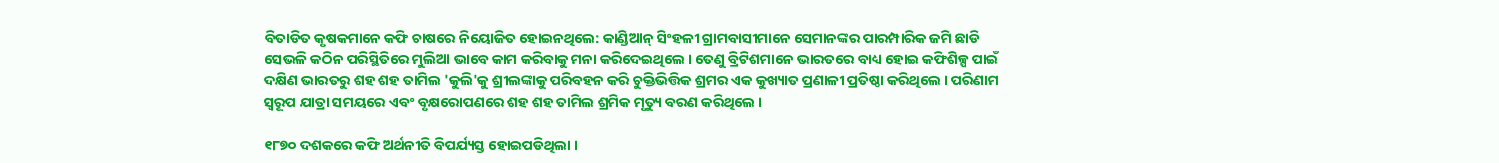ବିତାଡିତ କୃଷକମାନେ କଫି ଚାଷରେ ନିୟୋଜିତ ହୋଇନଥିଲେ: କାଣ୍ଡିଆନ୍ ସିଂହଳୀ ଗ୍ରାମବାସୀମାନେ ସେମାନଙ୍କର ପାରମ୍ପାରିକ ଜମି ଛାଡି ସେଭଳି କଠିନ ପରିସ୍ଥିତିରେ ମୁଲିଆ ଭାବେ କାମ କରିବାକୁ ମନା କରିଦେଇଥିଲେ । ତେଣୁ ବ୍ରିଟିଶମାନେ ଭାରତରେ ବାଧ୍ୟ ହୋଇ କଫିଶିଳ୍ପ ପାଇଁ ଦକ୍ଷିଣ ଭାରତରୁ ଶହ ଶହ ତାମିଲ 'କୁଲି'କୁ ଶ୍ରୀଲଙ୍କାକୁ ପରିବହନ କରି ଚୁକ୍ତିଭିତ୍ତିକ ଶ୍ରମର ଏକ କୁଖ୍ୟାତ ପ୍ରଣାଳୀ ପ୍ରତିଷ୍ଠା କରିଥିଲେ । ପରିଣାମ ସ୍ୱରୂପ ଯାତ୍ରା ସମୟରେ ଏବଂ ବୃକ୍ଷରୋପଣରେ ଶହ ଶହ ତାମିଲ ଶ୍ରମିକ ମୃତ୍ୟୁ ବରଣ କରିଥିଲେ ।

୧୮୭୦ ଦଶକରେ କଫି ଅର୍ଥନୀତି ବିପର୍ଯ୍ୟସ୍ତ ହୋଇପଡିଥିଲା ।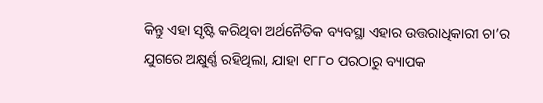କିନ୍ତୁ ଏହା ସୃଷ୍ଟି କରିଥିବା ଅର୍ଥନୈତିକ ବ୍ୟବସ୍ଥା ଏହାର ଉତ୍ତରାଧିକାରୀ ଚା’ର ଯୁଗରେ ଅକ୍ଷୁର୍ଣ୍ଣ ରହିଥିଲା, ଯାହା ୧୮୮୦ ପରଠାରୁ ବ୍ୟାପକ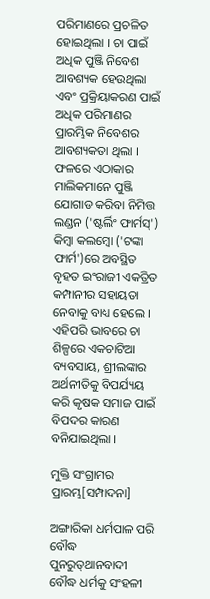ପରିମାଣରେ ପ୍ରଚଳିତ ହୋଇଥିଲା । ଚା ପାଇଁ ଅଧିକ ପୁଞ୍ଜି ନିବେଶ ଆବଶ୍ୟକ ହେଉଥିଲା ଏବଂ ପ୍ରକ୍ରିୟାକରଣ ପାଇଁ ଅଧିକ ପରିମାଣର ପ୍ରାରମ୍ଭିକ ନିବେଶର ଆବଶ୍ୟକତା ଥିଲା । ଫଳରେ ଏଠାକାର ମାଲିକମାନେ ପୁଞ୍ଜି ଯୋଗାଡ କରିବା ନିମିତ୍ତ ଲଣ୍ଡନ ('ଷ୍ଟର୍ଲିଂ ଫାର୍ମସ୍') କିମ୍ବା କଲମ୍ବୋ ('ଟଙ୍କା ଫାର୍ମ')ରେ ଅବସ୍ଥିତ ବୃହତ ଇଂରାଜୀ ଏକତ୍ରିତ କମ୍ପାନୀର ସହାୟତା ନେବାକୁ ବାଧ୍ୟ ହେଲେ । ଏହିପରି ଭାବରେ ଚା ଶିଳ୍ପରେ ଏକଚାଟିଆ ବ୍ୟବସାୟ, ଶ୍ରୀଲଙ୍କାର ଅର୍ଥନୀତିକୁ ବିପର୍ଯ୍ୟୟ କରି କୃଷକ ସମାଜ ପାଇଁ ବିପଦର କାରଣ ବନିଯାଇଥିଲା ।

ମୁକ୍ତି ସଂଗ୍ରାମର ପ୍ରାରମ୍ଭ[ସମ୍ପାଦନା]

ଅଙ୍ଗାରିକା ଧର୍ମପାଳ ପରି ବୌଦ୍ଧ ପୁନରୁତ୍‌ଥାନବାଦୀ ବୌଦ୍ଧ ଧର୍ମକୁ ସଂହଳୀ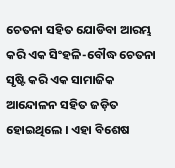ଚେତନା ସହିତ ଯୋଡିବା ଆରମ୍ଭ କରି ଏକ ସିଂହଳି-ବୌଦ୍ଧ ଚେତନା ସୃଷ୍ଟି କରି ଏକ ସାମାଜିକ ଆନ୍ଦୋଳନ ସହିତ ଜଡ଼ିତ ହୋଇଥିଲେ । ଏହା ବିଶେଷ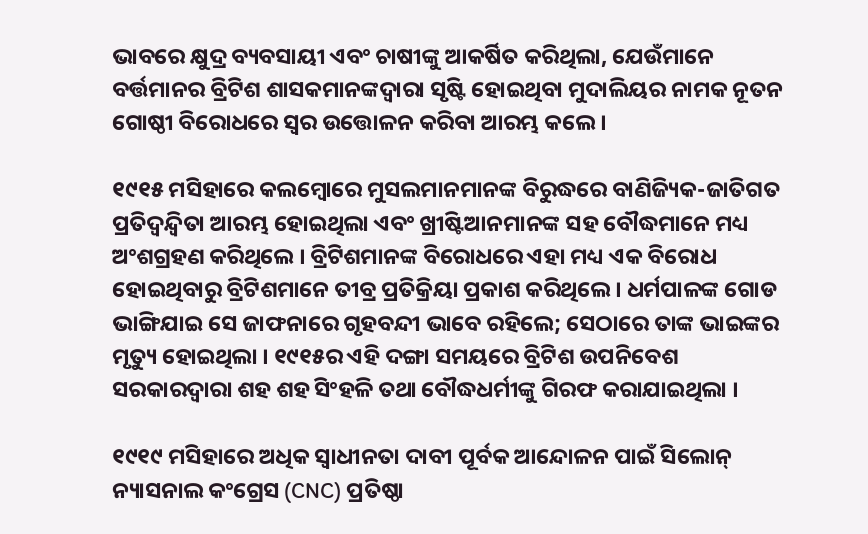ଭାବରେ କ୍ଷୁଦ୍ର ବ୍ୟବସାୟୀ ଏବଂ ଚାଷୀଙ୍କୁ ଆକର୍ଷିତ କରିଥିଲା, ଯେଉଁମାନେ ବର୍ତ୍ତମାନର ବ୍ରିଟିଶ ଶାସକମାନଙ୍କଦ୍ୱାରା ସୃଷ୍ଟି ହୋଇଥିବା ମୁଦାଲିୟର ନାମକ ନୂତନ ଗୋଷ୍ଠୀ ବିରୋଧରେ ସ୍ୱର ଉତ୍ତୋଳନ କରିବା ଆରମ୍ଭ କଲେ ।

୧୯୧୫ ମସିହାରେ କଲମ୍ବୋରେ ମୁସଲମାନମାନଙ୍କ ବିରୁଦ୍ଧରେ ବାଣିଜ୍ୟିକ-ଜାତିଗତ ପ୍ରତିଦ୍ୱନ୍ଦ୍ୱିତା ଆରମ୍ଭ ହୋଇଥିଲା ଏବଂ ଖ୍ରୀଷ୍ଟିଆନମାନଙ୍କ ସହ ବୌଦ୍ଧମାନେ ମଧ୍ୟ ଅଂଶଗ୍ରହଣ କରିଥିଲେ । ବ୍ରିଟିଶମାନଙ୍କ ବିରୋଧରେ ଏହା ମଧ୍ୟ ଏକ ବିରୋଧ ହୋଇଥିବାରୁ ବ୍ରିଟିଶମାନେ ତୀବ୍ର ପ୍ରତିକ୍ରିୟା ପ୍ରକାଶ କରିଥିଲେ । ଧର୍ମପାଳଙ୍କ ଗୋଡ ଭାଙ୍ଗିଯାଇ ସେ ଜାଫନାରେ ଗୃହବନ୍ଦୀ ଭାବେ ରହିଲେ; ସେଠାରେ ତାଙ୍କ ଭାଇଙ୍କର ମୃତ୍ୟୁ ହୋଇଥିଲା । ୧୯୧୫ର ଏହି ଦଙ୍ଗା ସମୟରେ ବ୍ରିଟିଶ ଉପନିବେଶ ସରକାରଦ୍ୱାରା ଶହ ଶହ ସିଂହଳି ତଥା ବୌଦ୍ଧଧର୍ମୀଙ୍କୁ ଗିରଫ କରାଯାଇଥିଲା ।

୧୯୧୯ ମସିହାରେ ଅଧିକ ସ୍ୱାଧୀନତା ଦାବୀ ପୂର୍ବକ ଆନ୍ଦୋଳନ ପାଇଁ ସିଲୋନ୍ ନ୍ୟାସନାଲ କଂଗ୍ରେସ (CNC) ପ୍ରତିଷ୍ଠା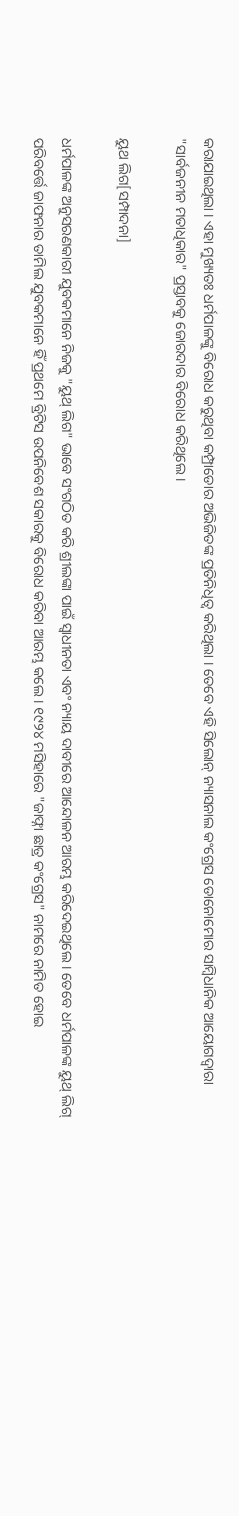କରାଯାଇଥିଲା । ଏହା ମୁଖ୍ୟତଃ ଧର୍ମପାଳଙ୍କୁ ବିରୋଧ କରୁଥିବା କମ୍ପ୍ରାଡୋର ଅଭିଜିତଙ୍କ ପ୍ରତିନିଧିତ୍ୱ କରିଥିଲା । ତେବେ ଏହି ସିଲୋନ୍ ନ୍ୟାସନାଲ କଂଗ୍ରେସ ଡୋନୋମୋର ସାମ୍ବିଧାନିକ ଆୟୋଗଦ୍ୱାରା "ସାର୍ବଜନୀନ ମତାଧିକାର" ପ୍ରସ୍ତାବକୁ ଜୋରଦାର ବିରୋଧ କରିଥିଲେ ।

ୟୁଥ ଲିଗ[ସମ୍ପାଦନା]

ଧର୍ମପାଳଙ୍କ ଅନୁସରଣକାରୀ ଯୁବକମାନେ ନିଜକୁ "ୟୁଥ୍ ଲିଗ" ଭାବେ ସଂଗଠିତ କରି ଶ୍ରୀଲଙ୍କା ପାଇଁ ସ୍ୱାଧୀନତା ଏବଂ ନ୍ୟାୟ ଦାବୀରେ ଆନ୍ଦୋଳନ ଆରମ୍ଭ କରିଦେଇଥିଲେ । ତେବେ ଧର୍ମପାଳଙ୍କ ୟୁଥ୍ ଲିଗ୍ ପରିବର୍ତ୍ତେ ଜାଫନାର ତାମିଲ ଯୁବକମାନେ ହିଁ ପ୍ରଥମେ ବ୍ରିଟିସ ଉପନିବେଶ ସକାରକୁ ବିରୋଧ କରିବା ଆରମ୍ଭ କଲେ । ୧୯୨୪ ମସିହାରେ "ଜାଫ୍ନା ଛାତ୍ର କଂଗ୍ରେସ" ନାମରେ ନାମିତ ହୋଇ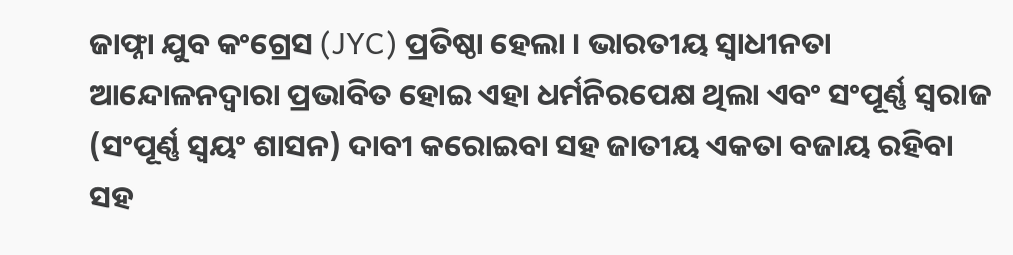ଜାଫ୍ନା ଯୁବ କଂଗ୍ରେସ (JYC) ପ୍ରତିଷ୍ଠା ହେଲା । ଭାରତୀୟ ସ୍ୱାଧୀନତା ଆନ୍ଦୋଳନଦ୍ୱାରା ପ୍ରଭାବିତ ହୋଇ ଏହା ଧର୍ମନିରପେକ୍ଷ ଥିଲା ଏବଂ ସଂପୂର୍ଣ୍ଣ ସ୍ୱରାଜ (ସଂପୂର୍ଣ୍ଣ ସ୍ୱୟଂ ଶାସନ) ଦାବୀ କରୋଇବା ସହ ଜାତୀୟ ଏକତା ବଜାୟ ରହିବା ସହ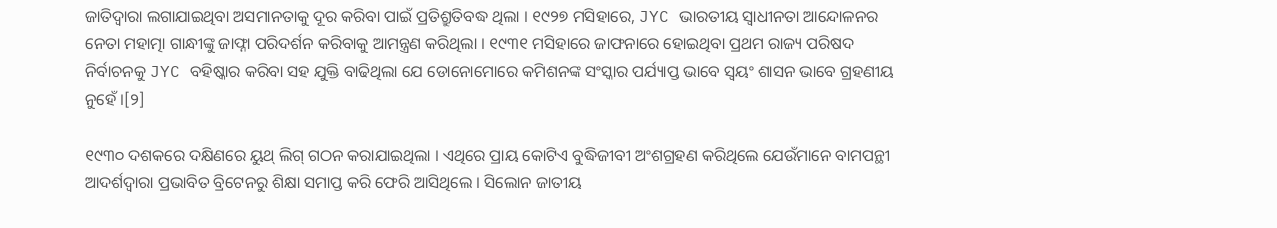ଜାତିଦ୍ୱାରା ଲଗାଯାଇଥିବା ଅସମାନତାକୁ ଦୂର କରିବା ପାଇଁ ପ୍ରତିଶ୍ରୁତିବଦ୍ଧ ଥିଲା । ୧୯୨୭ ମସିହାରେ, JYC ଭାରତୀୟ ସ୍ୱାଧୀନତା ଆନ୍ଦୋଳନର ନେତା ମହାତ୍ମା ଗାନ୍ଧୀଙ୍କୁ ଜାଫ୍ନା ପରିଦର୍ଶନ କରିବାକୁ ଆମନ୍ତ୍ରଣ କରିଥିଲା । ୧୯୩୧ ମସିହାରେ ଜାଫନାରେ ହୋଇଥିବା ପ୍ରଥମ ରାଜ୍ୟ ପରିଷଦ ନିର୍ବାଚନକୁ JYC ବହିଷ୍କାର କରିବା ସହ ଯୁକ୍ତି ବାଢିଥିଲା ଯେ ଡୋନୋମୋରେ କମିଶନଙ୍କ ସଂସ୍କାର ପର୍ଯ୍ୟାପ୍ତ ଭାବେ ସ୍ୱୟଂ ଶାସନ ଭାବେ ଗ୍ରହଣୀୟ ନୁହେଁ ।[୨]

୧୯୩୦ ଦଶକରେ ଦକ୍ଷିଣରେ ୟୁଥ୍ ଲିଗ୍ ଗଠନ କରାଯାଇଥିଲା । ଏଥିରେ ପ୍ରାୟ କୋଟିଏ ବୁଦ୍ଧିଜୀବୀ ଅଂଶଗ୍ରହଣ କରିଥିଲେ ଯେଉଁମାନେ ବାମପନ୍ଥୀ ଆଦର୍ଶଦ୍ୱାରା ପ୍ରଭାବିତ ବ୍ରିଟେନରୁ ଶିକ୍ଷା ସମାପ୍ତ କରି ଫେରି ଆସିଥିଲେ । ସିଲୋନ ଜାତୀୟ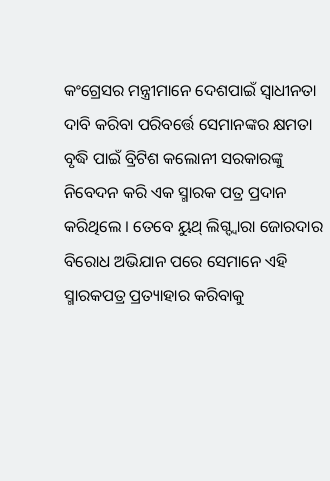କଂଗ୍ରେସର ମନ୍ତ୍ରୀମାନେ ଦେଶପାଇଁ ସ୍ୱାଧୀନତା ଦାବି କରିବା ପରିବର୍ତ୍ତେ ସେମାନଙ୍କର କ୍ଷମତା ବୃଦ୍ଧି ପାଇଁ ବ୍ରିଟିଶ କଲୋନୀ ସରକାରଙ୍କୁ ନିବେଦନ କରି ଏକ ସ୍ମାରକ ପତ୍ର ପ୍ରଦାନ କରିଥିଲେ । ତେବେ ୟୁଥ୍ ଲିଗ୍ଦ୍ୱାରା ଜୋରଦାର ବିରୋଧ ଅଭିଯାନ ପରେ ସେମାନେ ଏହି ସ୍ମାରକପତ୍ର ପ୍ରତ୍ୟାହାର କରିବାକୁ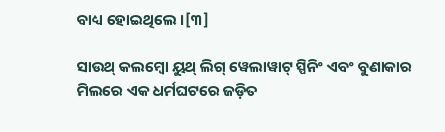ବାଧ୍ୟ ହୋଇଥିଲେ ।[୩]

ସାଉଥ୍ କଲମ୍ବୋ ୟୁଥ୍ ଲିଗ୍ ୱେଲାୱାଟ୍ ସ୍ପିନିଂ ଏବଂ ବୁଣାକାର ମିଲରେ ଏକ ଧର୍ମଘଟରେ ଜଡ଼ିତ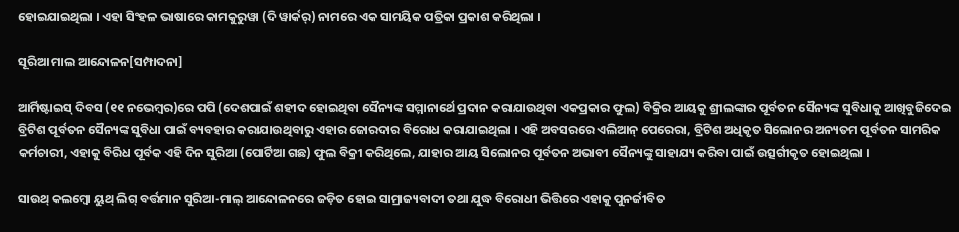ହୋଇଯାଇଥିଲା । ଏହା ସିଂହଳ ଭାଷାରେ କାମକୁରୁୱା (ଦି ୱାର୍କର୍) ନାମରେ ଏକ ସାମୟିକ ପତ୍ରିକା ପ୍ରକାଶ କରିଥିଲା ।

ସୂରିଆ ମାଲ ଆନ୍ଦୋଳନ[ସମ୍ପାଦନା]

ଆର୍ମିଷ୍ଟାଇସ୍ ଦିବସ (୧୧ ନଭେମ୍ବର)ରେ ପପି (ଦେଶପାଇଁ ଶହୀଦ ହୋଇଥିବା ସୈନ୍ୟଙ୍କ ସମ୍ମାନାର୍ଥେ ପ୍ରଦାନ କରାଯାଉଥିବା ଏକପ୍ରକାର ଫୁଲ) ବିକ୍ରିର ଆୟକୁ ଶ୍ରୀଲଙ୍କାର ପୂର୍ବତନ ସୈନ୍ୟଙ୍କ ସୁବିଧାକୁ ଆଖିବୁଜିଦେଇ ବ୍ରିଟିଶ ପୂର୍ବତନ ସୈନ୍ୟଙ୍କ ସୁବିଧା ପାଇଁ ବ୍ୟବହାର କରାଯାଉଥିବାରୁ ଏହାର ଜୋରଦାର ବିରୋଧ କରାଯାଇଥିଲା । ଏହି ଅବସରରେ ଏଲିଆନ୍ ପେରେରା, ବ୍ରିଟିଶ ଅଧିକୃତ ସିଲୋନର ଅନ୍ୟତମ ପୂର୍ବତନ ସାମରିକ କର୍ମଚାରୀ, ଏହାକୁ ବିରିଧ ପୂର୍ବକ ଏହି ଦିନ ସୁରିଆ (ପୋର୍ଟିଆ ଗଛ) ଫୁଲ ବିକ୍ରୀ କରିଥିଲେ, ଯାହାର ଆୟ ସିଲୋନର ପୂର୍ବତନ ଅଭାବୀ ସୈନ୍ୟଙ୍କୁ ସାହାଯ୍ୟ କରିବା ପାଇଁ ଉତ୍ସର୍ଗୀକୃତ ହୋଇଥିଲା ।

ସାଉଥ୍ କଲମ୍ବୋ ୟୁଥ୍ ଲିଗ୍ ବର୍ତ୍ତମାନ ସୁରିଆ-ମାଲ୍ ଆନ୍ଦୋଳନରେ ଜଡ଼ିତ ହୋଇ ସାମ୍ରାଜ୍ୟବାଦୀ ତଥା ଯୁଦ୍ଧ ବିରୋଧୀ ଭିତ୍ତିରେ ଏହାକୁ ପୁନର୍ଜୀବିତ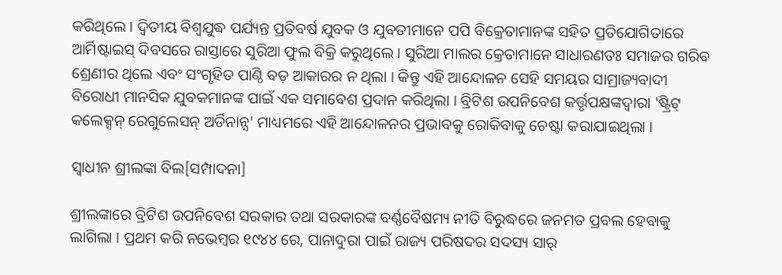କରିଥିଲେ । ଦ୍ୱିତୀୟ ବିଶ୍ୱଯୁଦ୍ଧ ପର୍ଯ୍ୟନ୍ତ ପ୍ରତିବର୍ଷ ଯୁବକ ଓ ଯୁବତୀମାନେ ପପି ବିକ୍ରେତାମାନଙ୍କ ସହିତ ପ୍ରତିଯୋଗିତାରେ ଆର୍ମିଷ୍ଟାଇସ୍ ଦିବସରେ ରାସ୍ତାରେ ସୁରିଆ ଫୁଲ ବିକ୍ରି କରୁଥିଲେ । ସୁରିଆ ମାଲର କ୍ରେତାମାନେ ସାଧାରଣତଃ ସମାଜର ଗରିବ ଶ୍ରେଣୀର ଥିଲେ ଏବଂ ସଂଗୃହିତ ପାଣ୍ଠି ବଡ଼ ଆକାରର ନ ଥିଲା । କିନ୍ତୁ ଏହି ଆନ୍ଦୋଳନ ସେହି ସମୟର ସାମ୍ରାଜ୍ୟବାଦୀ ବିରୋଧୀ ମାନସିକ ଯୁବକମାନଙ୍କ ପାଇଁ ଏକ ସମାବେଶ ପ୍ରଦାନ କରିଥିଲା । ବ୍ରିଟିଶ ଉପନିବେଶ କର୍ତ୍ତୃପକ୍ଷଙ୍କଦ୍ୱାରା 'ଷ୍ଟ୍ରିଟ୍ କଲେକ୍ସନ୍ ରେଗୁଲେସନ୍ ଅର୍ଡିନାନ୍ସ' ମାଧ୍ୟମରେ ଏହି ଆନ୍ଦୋଳନର ପ୍ରଭାବକୁ ରୋକିବାକୁ ଚେଷ୍ଟା କରାଯାଇଥିଲା ।

ସ୍ୱାଧୀନ ଶ୍ରୀଲଙ୍କା ବିଲ[ସମ୍ପାଦନା]

ଶ୍ରୀଲଙ୍କାରେ ବ୍ରିଟିଶ ଉପନିବେଶ ସରକାର ତଥା ସରକାରଙ୍କ ବର୍ଣ୍ଣବୈଷମ୍ୟ ନୀତି ବିରୁଦ୍ଧରେ ଜନମତ ପ୍ରବଲ ହେବାକୁ ଲାଗିଲା । ପ୍ରଥମ କରି ନଭେମ୍ବର ୧୯୪୪ ରେ, ପାନାଦୁରା ପାଇଁ ରାଜ୍ୟ ପରିଷଦର ସଦସ୍ୟ ସାର୍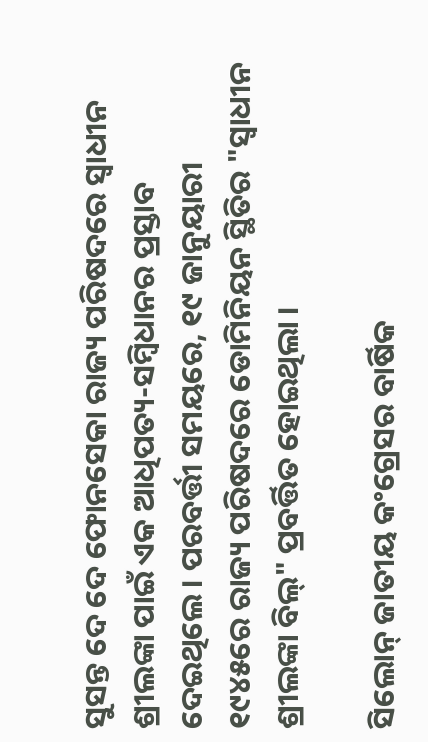ସୁସନ୍ତ ଦେ ଦେ ଫୋନସେକା ରାଜ୍ୟ ପରିଷଦରେ ସ୍ୱାଧୀନ ଶ୍ରୀଲଙ୍କା ପାଇଁ ଏକ ଆଧିପତ୍ୟ-ସମ୍ବିଧାନର ପ୍ରସ୍ତାବ ଦେଇଥିଲେ । ପରବର୍ତ୍ତୀ ସମୟରେ, ୧୯ ଜାନୁୟାରୀ ୧୯୪୫ରେ ରାଜ୍ୟ ପରିଷଦରେ ଡୋମିନିୟନ ସ୍ଥିତିର "ସ୍ୱାଧୀନ ଶ୍ରୀଲଙ୍କା ବିଲ୍" ପ୍ରବର୍ତ୍ତିତ ହୋଇଥିଲା ।

ସିଲୋନ୍ ଜାତୀୟ କଂଗ୍ରେସର ବାର୍ଷିକ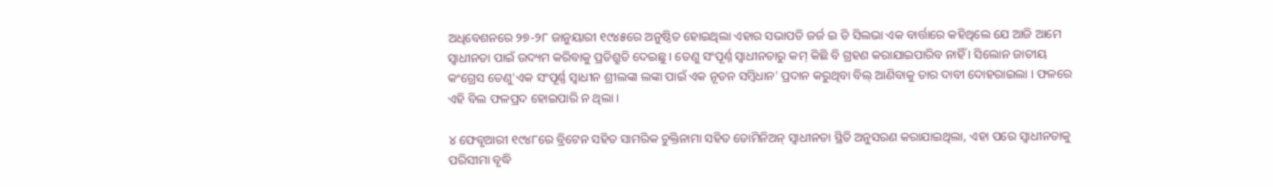ଅଧିବେଶନରେ ୨୭-୨୮ ଜାନୁୟାରୀ ୧୯୪୫ରେ ଅନୁଷ୍ଠିତ ହୋଇଥିଲା ଏହାର ସଭାପତି ଜର୍ଜ ଇ ଡି ସିଲଭା ଏକ ବାର୍ତ୍ତାରେ କହିଥିଲେ ଯେ ଆଜି ଆମେ ସ୍ୱାଧୀନତା ପାଇଁ ଉଦ୍ୟମ କରିବାକୁ ପ୍ରତିଶ୍ରୁତି ଦେଇଛୁ । ତେଣୁ ସଂପୂର୍ଣ୍ନ ସ୍ୱାଧୀନତାରୁ କମ୍ କିଛି ବି ଗ୍ରହଣ କରାଯାଇପାରିବ ନାହିଁ । ସିଲୋନ ଜାତୀୟ କଂଗ୍ରେସ ତେଣୁ'ଏକ ସଂପୂର୍ଣ୍ଣ ସ୍ୱାଧୀନ ଶ୍ରୀଲଙ୍କା ଲଙ୍କା ପାଇଁ ଏକ ନୂତନ ସମ୍ବିଧାନ' ପ୍ରଦାନ କରୁଥିବା ବିଲ୍ ଆଣିବାକୁ ତାର ଦାବୀ ଦୋହରାଇଲା । ଫଳରେ ଏହି ବିଲ ଫଳପ୍ରଦ ହୋଇପାରି ନ ଥିଲା ।

୪ ଫେବୃଆରୀ ୧୯୪୮ରେ ବ୍ରିଟେନ ସହିତ ସାମରିକ ଚୁକ୍ତିନାମା ସହିତ ଡୋମିନିଅନ୍ ସ୍ୱାଧୀନତା ସ୍ଥିତି ଅନୁସରଣ କରାଯାଇଥିଲା, ଏହା ପରେ ସ୍ୱାଧୀନତାକୁ ପରିସୀମା ବୃଦ୍ଧି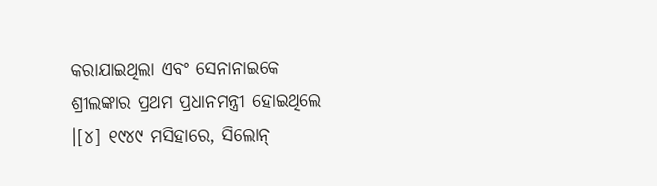କରାଯାଇଥିଲା ଏବଂ ସେନାନାଇକେ ଶ୍ରୀଲଙ୍କାର ପ୍ରଥମ ପ୍ରଧାନମନ୍ତ୍ରୀ ହୋଇଥିଲେ ।[୪] ୧୯୪୯ ମସିହାରେ, ସିଲୋନ୍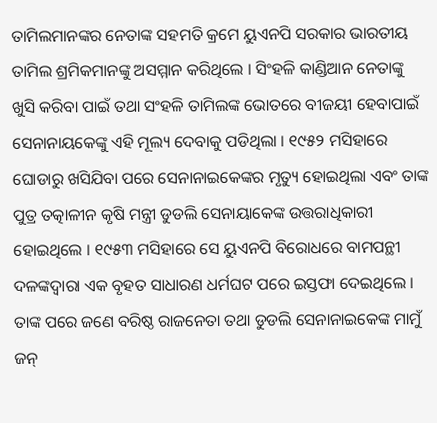ତାମିଲମାନଙ୍କର ନେତାଙ୍କ ସହମତି କ୍ରମେ ୟୁଏନପି ସରକାର ଭାରତୀୟ ତାମିଲ ଶ୍ରମିକମାନଙ୍କୁ ଅସମ୍ମାନ କରିଥିଲେ । ସିଂହଳି କାଣ୍ଡିଆନ ନେତାଙ୍କୁ ଖୁସି କରିବା ପାଇଁ ତଥା ସଂହଳି ତାମିଲଙ୍କ ଭୋତରେ ବୀଜୟୀ ହେବାପାଇଁ ସେନାନାୟକେଙ୍କୁ ଏହି ମୂଲ୍ୟ ଦେବାକୁ ପଡିଥିଲା । ୧୯୫୨ ମସିହାରେ ଘୋଡାରୁ ଖସିଯିବା ପରେ ସେନାନାଇକେଙ୍କର ମୃତ୍ୟୁ ହୋଇଥିଲା ଏବଂ ତାଙ୍କ ପୁତ୍ର ତତ୍କାଳୀନ କୃଷି ମନ୍ତ୍ରୀ ଡୁଡଲି ସେନାୟାକେଙ୍କ ଉତ୍ତରାଧିକାରୀ ହୋଇଥିଲେ । ୧୯୫୩ ମସିହାରେ ସେ ୟୁଏନପି ବିରୋଧରେ ବାମପନ୍ଥୀ ଦଳଙ୍କଦ୍ୱାରା ଏକ ବୃହତ ସାଧାରଣ ଧର୍ମଘଟ ପରେ ଇସ୍ତଫା ଦେଇଥିଲେ । ତାଙ୍କ ପରେ ଜଣେ ବରିଷ୍ଠ ରାଜନେତା ତଥା ଡୁଡଲି ସେନାନାଇକେଙ୍କ ମାମୁଁ ଜନ୍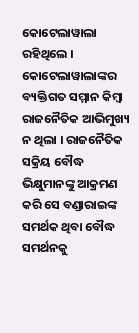କୋଟେଲାୱାଲା ରହିଥିଲେ । କୋଟେଲାୱାଲାଙ୍କର ବ୍ୟକ୍ତିଗତ ସମ୍ମାନ କିମ୍ବା ରାଜନୈତିକ ଆଭିମୁଖ୍ୟ ନ ଥିଲା । ରାଜନୈତିକ ସକ୍ରିୟ ବୌଦ୍ଧ ଭିକ୍ଷୁମାନଙ୍କୁ ଆକ୍ରମଣ କରି ସେ ବଣ୍ଡାରାଇଙ୍କ ସମର୍ଥକ ଥିବା ବୌଦ୍ଧ ସମର୍ଥନକୁ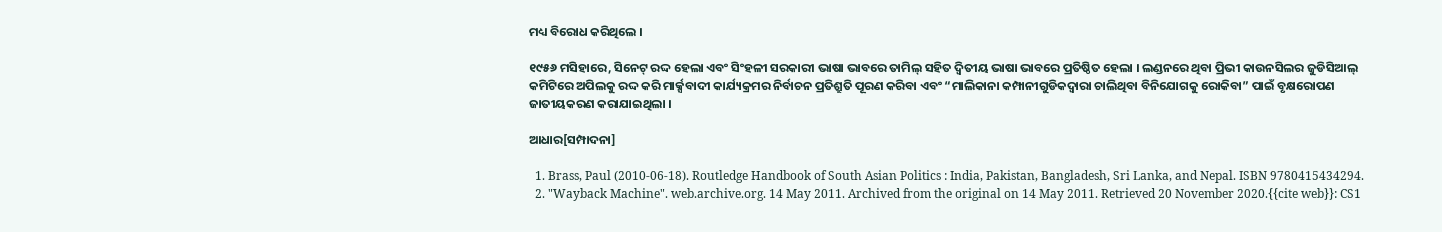ମଧ୍ୟ ବିରୋଧ କରିଥିଲେ ।

୧୯୫୬ ମସିହାରେ, ସିନେଟ୍ ରଦ୍ଦ ହେଲା ଏବଂ ସିଂହଳୀ ସରକାରୀ ଭାଷା ଭାବରେ ତାମିଲ୍ ସହିତ ଦ୍ୱିତୀୟ ଭାଷା ଭାବରେ ପ୍ରତିଷ୍ଠିତ ହେଲା । ଲଣ୍ଡନରେ ଥିବା ପ୍ରିଭୀ କାଉନସିଲର ଜୁଡିସିଆଲ୍ କମିଟିରେ ଅପିଲକୁ ରଦ୍ଦ କରି ମାର୍କ୍ସବାଦୀ କାର୍ଯ୍ୟକ୍ରମର ନିର୍ବାଚନ ପ୍ରତିଶ୍ରୁତି ପୂରଣ କରିବା ଏବଂ “ମାଲିକାନା କମ୍ପାନୀଗୁଡିକଦ୍ୱାରା ଚାଲିଥିବା ବିନିଯୋଗକୁ ରୋକିବା” ପାଇଁ ବୃକ୍ଷରୋପଣ ଜାତୀୟକରଣ କରାଯାଇଥିଲା ।

ଆଧାର[ସମ୍ପାଦନା]

  1. Brass, Paul (2010-06-18). Routledge Handbook of South Asian Politics : India, Pakistan, Bangladesh, Sri Lanka, and Nepal. ISBN 9780415434294.
  2. "Wayback Machine". web.archive.org. 14 May 2011. Archived from the original on 14 May 2011. Retrieved 20 November 2020.{{cite web}}: CS1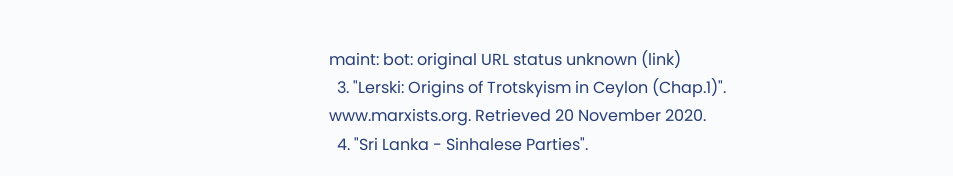maint: bot: original URL status unknown (link)
  3. "Lerski: Origins of Trotskyism in Ceylon (Chap.1)". www.marxists.org. Retrieved 20 November 2020.
  4. "Sri Lanka - Sinhalese Parties".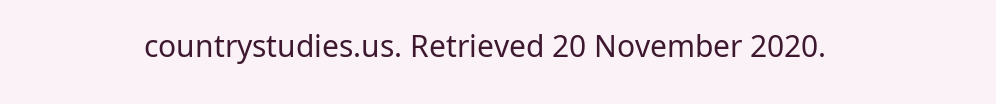countrystudies.us. Retrieved 20 November 2020.